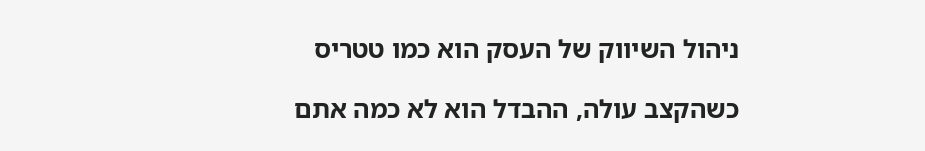ניהול השיווק של העסק הוא כמו טטריס

כשהקצב עולה, ההבדל הוא לא כמה אתם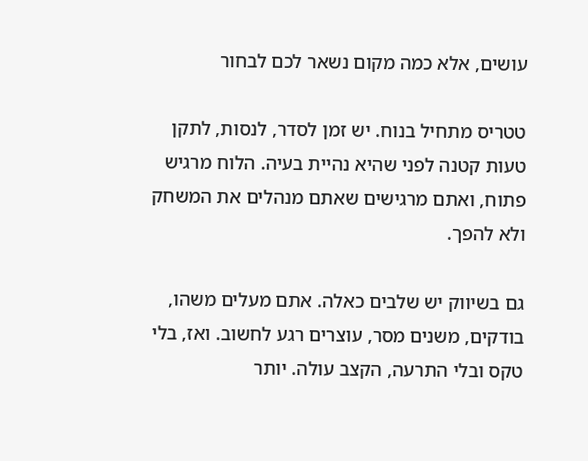עושים, אלא כמה מקום נשאר לכם לבחור

טטריס מתחיל בנוח. יש זמן לסדר, לנסות, לתקן טעות קטנה לפני שהיא נהיית בעיה. הלוח מרגיש פתוח, ואתם מרגישים שאתם מנהלים את המשחק ולא להפך.

גם בשיווק יש שלבים כאלה. אתם מעלים משהו, בודקים, משנים מסר, עוצרים רגע לחשוב. ואז, בלי טקס ובלי התרעה, הקצב עולה. יותר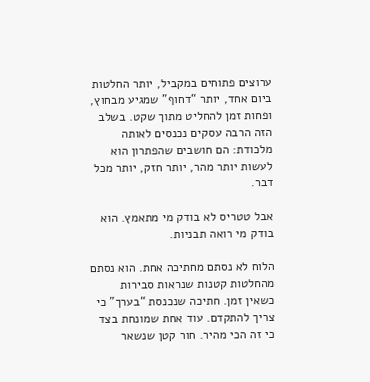ערוצים פתוחים במקביל, יותר החלטות ביום אחד, יותר “דחוף” שמגיע מבחוץ, ופחות זמן להחליט מתוך שקט. בשלב הזה הרבה עסקים נכנסים לאותה מלכודת: הם חושבים שהפתרון הוא לעשות יותר מהר, יותר חזק, יותר מכל דבר.

אבל טטריס לא בודק מי מתאמץ. הוא בודק מי רואה תבניות.

הלוח לא נסתם מחתיכה אחת. הוא נסתם מהחלטות קטנות שנראות סבירות כשאין זמן. חתיכה שנכנסת “בערך” כי צריך להתקדם. עוד אחת שמונחת בצד כי זה הכי מהיר. חור קטן שנשאר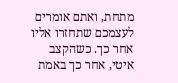מתחת, ואתם אומרים לעצמכם שתחזרו אליו אחר כך. כשהקצב איטי, אחר כך באמת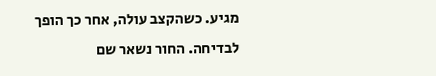מגיע. כשהקצב עולה, אחר כך הופך לבדיחה. החור נשאר שם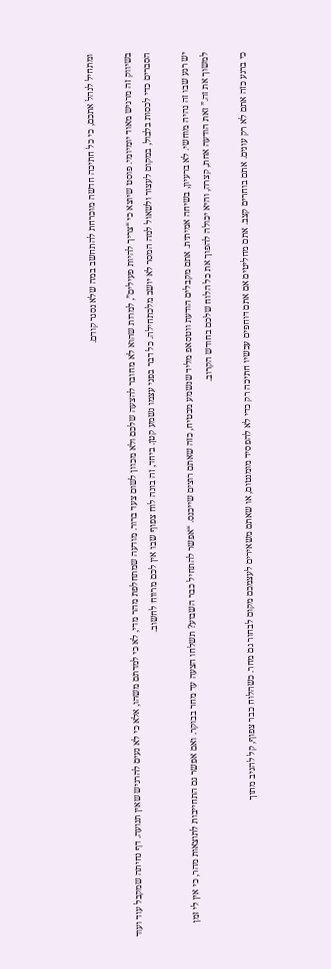ומתחיל לנהל אתכם, כי כל חתיכה חדשה מוכרחת להתחשב במה שלא נסגר קודם.

בשיווק זה מרגיש מאוד יומיומי. פוסט שיוצא כי “צריך להיות פעילים”, למרות שהוא לא מחובר להצעה שלכם ולא מכוון לשום צעד ברור. מודעה שמתחלפת מהר מדי, לא כי למדתם משהו, אלא כי לא נעים להרגיש שאין תנועה. דף נחיתה שמקבל עוד ועוד הסברים כדי לכסות בלבול, במקום לעצור ולשאול למה המסר לא יושב מלכתחילה. כל דבר בפני עצמו נשמע קטן. ביחד, זה בונה לוח צפוף שבו אין לכם מרווח לחשוב.

יש רגע שבו זה נהיה מוחשי. לא ברעיון, בשיחה אמיתית. אתם מקבלים הודעת ווטסאפ מליד שנשמע מבטיח, כזה שאתם רוצים שייכנס. “אפשר להתחיל כבר השבוע? תשלחו הצעה עד מחר בבוקר. ואם אפשר גם התחייבות לתוצאות מהר, כי אין לי זמן למשוך את זה.” זאת הודעה אחת, קצרה, והיא יכולה להפוך את כל הלוח שלכם בחודש הקרוב.

כי ברגע כזה אתם לא רק עונים. אתם בוחרים קצב. אתם מחליטים אם אתם דוחפים עכשיו חתיכה רק כדי לא להפסיד מומנטום, או שאתם משאירים לעצמכם מקום לבחור גם מחר. כשהלוח כבר צפוף, קל להגיב מתוך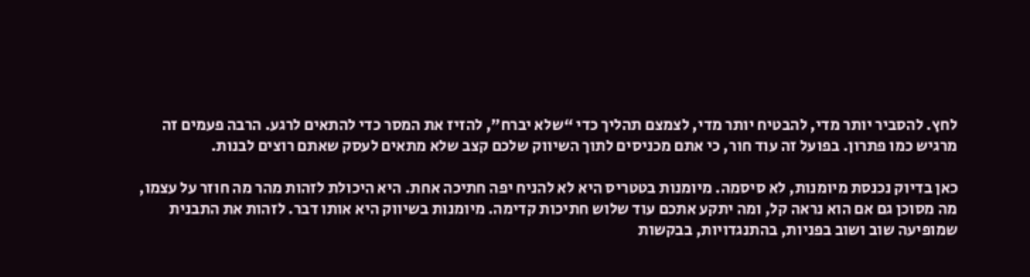לחץ. להסביר יותר מדי, להבטיח יותר מדי, לצמצם תהליך כדי “שלא יברח”, להזיז את המסר כדי להתאים לרגע. הרבה פעמים זה מרגיש כמו פתרון. בפועל זה עוד חור, כי אתם מכניסים לתוך השיווק שלכם קצב שלא מתאים לעסק שאתם רוצים לבנות.

כאן בדיוק נכנסת מיומנות, לא סיסמה. מיומנות בטטריס היא לא להניח יפה חתיכה אחת. היא היכולת לזהות מהר מה חוזר על עצמו, מה מסוכן גם אם הוא נראה קל, ומה יתקע אתכם עוד שלוש חתיכות קדימה. מיומנות בשיווק היא אותו דבר. לזהות את התבנית שמופיעה שוב ושוב בפניות, בהתנגדויות, בבקשות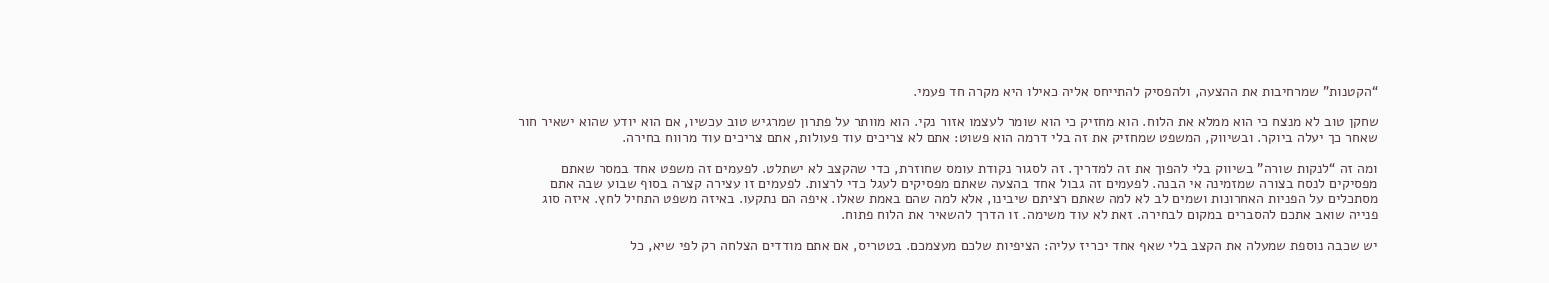“הקטנות” שמרחיבות את ההצעה, ולהפסיק להתייחס אליה כאילו היא מקרה חד פעמי.

שחקן טוב לא מנצח כי הוא ממלא את הלוח. הוא מחזיק כי הוא שומר לעצמו אזור נקי. הוא מוותר על פתרון שמרגיש טוב עכשיו, אם הוא יודע שהוא ישאיר חור שאחר כך יעלה ביוקר. ובשיווק, המשפט שמחזיק את זה בלי דרמה הוא פשוט: אתם לא צריכים עוד פעולות, אתם צריכים עוד מרווח בחירה.

ומה זה “לנקות שורה” בשיווק בלי להפוך את זה למדריך. זה לסגור נקודת עומס שחוזרת, כדי שהקצב לא ישתלט. לפעמים זה משפט אחד במסר שאתם מפסיקים לנסח בצורה שמזמינה אי הבנה. לפעמים זה גבול אחד בהצעה שאתם מפסיקים לעגל כדי לרצות. לפעמים זו עצירה קצרה בסוף שבוע שבה אתם מסתכלים על הפניות האחרונות ושמים לב לא למה שאתם רציתם שיבינו, אלא למה שהם באמת שאלו. איפה הם נתקעו. באיזה משפט התחיל לחץ. איזה סוג פנייה שואב אתכם להסברים במקום לבחירה. זאת לא עוד משימה. זו הדרך להשאיר את הלוח פתוח.

יש שכבה נוספת שמעלה את הקצב בלי שאף אחד יכריז עליה: הציפיות שלכם מעצמכם. בטטריס, אם אתם מודדים הצלחה רק לפי שיא, כל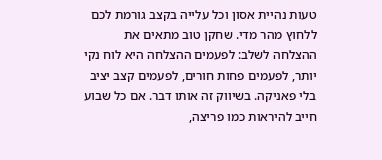טעות נהיית אסון וכל עלייה בקצב גורמת לכם ללחוץ מהר מדי. שחקן טוב מתאים את ההצלחה לשלב: לפעמים ההצלחה היא לוח נקי יותר, לפעמים פחות חורים, לפעמים קצב יציב בלי פאניקה. בשיווק זה אותו דבר. אם כל שבוע חייב להיראות כמו פריצה,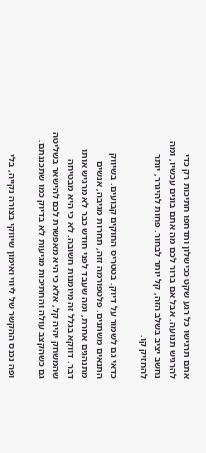אתם תרגישו כל רגע שקט ככישלון ותדחפו חתיכות רק כדי להרגיש תנועה. אבל אם ברור לכם מה אתם בונים עכשיו, ומה נחשב יציב בשלב הזה, קל יותר לבחור. פחות להיגרר, יותר להחזיק קו.

כדאי גם לשמור על דיוק. בטטריס החוקים קבועים. בשיווק התנאים משתנים. פלטפורמה זזה, תחרות מגיבה, אנשים מתנהגים אחרת, ומה שעבד לפני חודש כבר לא מרגיש אותו דבר. דווקא בגלל זה מיומנות חשובה. לא כי היא מבטיחה שהמשחק יהיה קל, אלא כי היא מאפשרת לכם להישאר בשליטה גם כשהקצב עולה והחתיכות מגיעות לא בדיוק כמו שתכננתם.

ופה נכנס ההקשר של ליווי ואימון שיווקי בצורה נקייה, בלי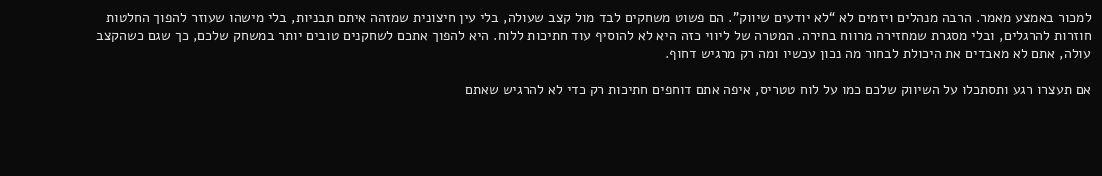למכור באמצע מאמר. הרבה מנהלים ויזמים לא “לא יודעים שיווק”. הם פשוט משחקים לבד מול קצב שעולה, בלי עין חיצונית שמזהה איתם תבניות, בלי מישהו שעוזר להפוך החלטות חוזרות להרגלים, ובלי מסגרת שמחזירה מרווח בחירה. המטרה של ליווי כזה היא לא להוסיף עוד חתיכות ללוח. היא להפוך אתכם לשחקנים טובים יותר במשחק שלכם, כך שגם כשהקצב עולה, אתם לא מאבדים את היכולת לבחור מה נכון עכשיו ומה רק מרגיש דחוף.

אם תעצרו רגע ותסתכלו על השיווק שלכם כמו על לוח טטריס, איפה אתם דוחפים חתיכות רק כדי לא להרגיש שאתם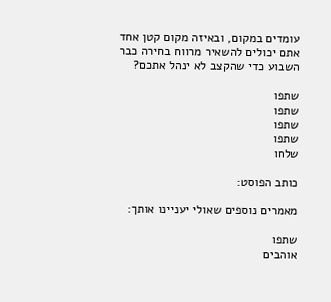עומדים במקום, ובאיזה מקום קטן אחד אתם יכולים להשאיר מרווח בחירה כבר השבוע כדי שהקצב לא ינהל אתכם?

שתפו
שתפו
שתפו
שתפו
שלחו

כותב הפוסט:

מאמרים נוספים שאולי יעניינו אותך:

שתפו
אוהבים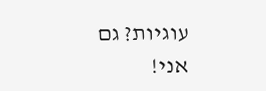עוגיות? גם אני!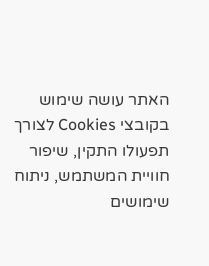האתר עושה שימוש בקובצי Cookies לצורך תפעולו התקין, שיפור חוויית המשתמש, ניתוח שימושים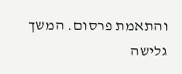והתאמת פרסום. המשך גלישה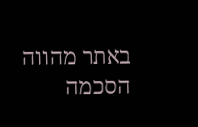באתר מהווה הסכמה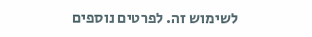לשימוש זה. לפרטים נוספים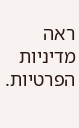ראה מדיניות הפרטיות.